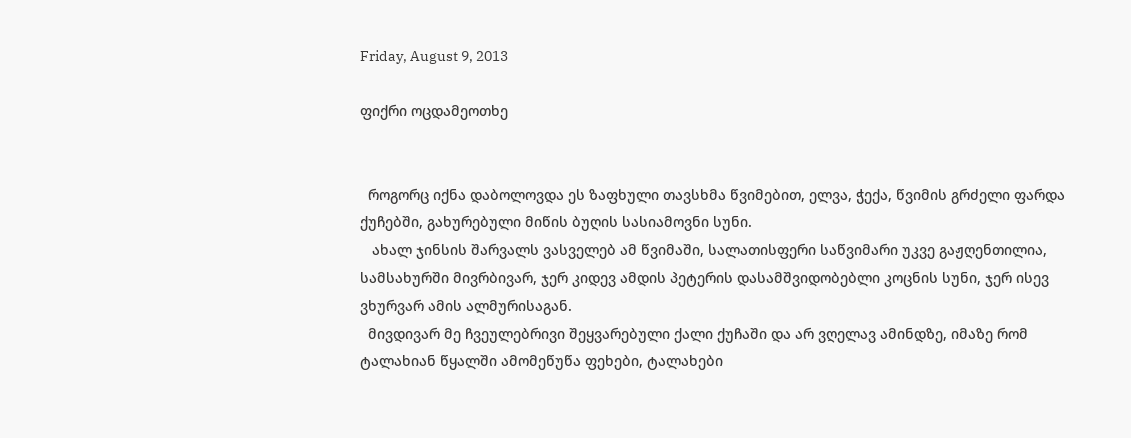Friday, August 9, 2013

ფიქრი ოცდამეოთხე


  როგორც იქნა დაბოლოვდა ეს ზაფხული თავსხმა წვიმებით, ელვა, ჭექა, წვიმის გრძელი ფარდა ქუჩებში, გახურებული მიწის ბუღის სასიამოვნი სუნი.
   ახალ ჯინსის შარვალს ვასველებ ამ წვიმაში, სალათისფერი საწვიმარი უკვე გაჟღენთილია, სამსახურში მივრბივარ, ჯერ კიდევ ამდის პეტერის დასამშვიდობებლი კოცნის სუნი, ჯერ ისევ ვხურვარ ამის ალმურისაგან.
  მივდივარ მე ჩვეულებრივი შეყვარებული ქალი ქუჩაში და არ ვღელავ ამინდზე, იმაზე რომ ტალახიან წყალში ამომეწუწა ფეხები, ტალახები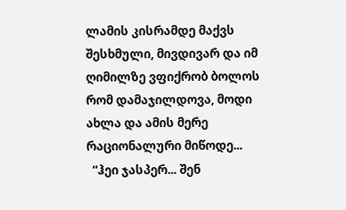ლამის კისრამდე მაქვს შესხმული, მივდივარ და იმ ღიმილზე ვფიქრობ ბოლოს რომ დამაჯილდოვა, მოდი ახლა და ამის მერე რაციონალური მიწოდე...
  “ჰეი ჯასპერ... შენ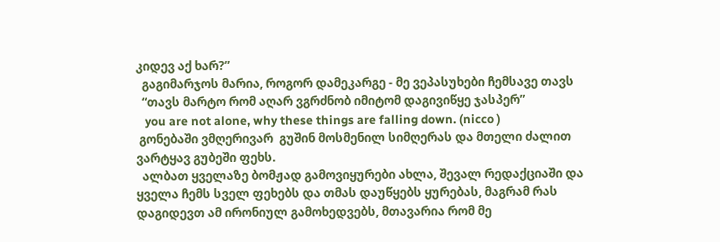კიდევ აქ ხარ?”
  გაგიმარჯოს მარია, როგორ დამეკარგე - მე ვეპასუხები ჩემსავე თავს
  “თავს მარტო რომ აღარ ვგრძნობ იმიტომ დაგივიწყე ჯასპერ”
   you are not alone, why these things are falling down. (nicco )
 გონებაში ვმღერივარ  გუშინ მოსმენილ სიმღერას და მთელი ძალით ვარტყავ გუბეში ფეხს.
  ალბათ ყველაზე ბომჟად გამოვიყურები ახლა, შევალ რედაქციაში და ყველა ჩემს სველ ფეხებს და თმას დაუწყებს ყურებას, მაგრამ რას დაგიდევთ ამ ირონიულ გამოხედვებს, მთავარია რომ მე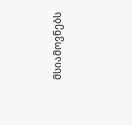მსიამოვნებს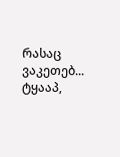რასაც ვაკეთებ... ტყააპ,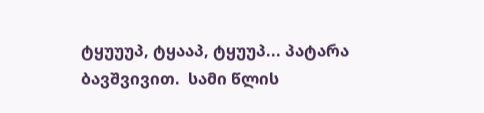ტყუუუპ, ტყააპ, ტყუუპ... პატარა ბავშვივით.  სამი წლის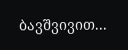ბავშვივით...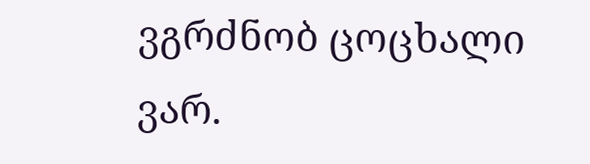ვგრძნობ ცოცხალი ვარ.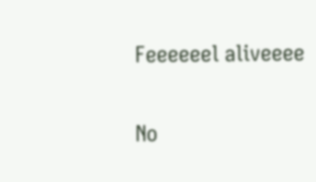Feeeeeel aliveeee

No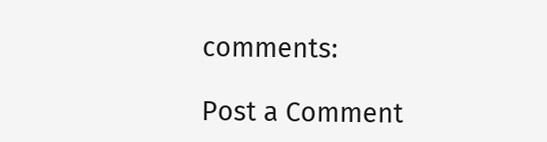comments:

Post a Comment